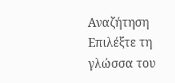Αναζήτηση
Επιλέξτε τη γλώσσα του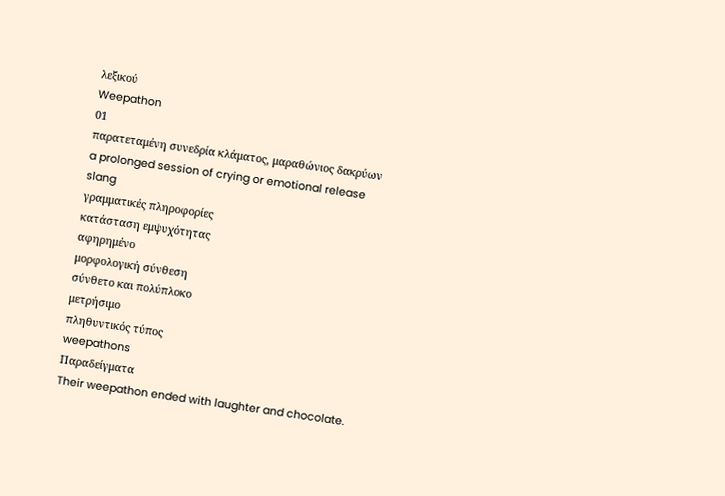λεξικού
Weepathon
01
παρατεταμένη συνεδρία κλάματος, μαραθώνιος δακρύων
a prolonged session of crying or emotional release
slang
γραμματικές πληροφορίες
κατάσταση εμψυχότητας
αφηρημένο
μορφολογική σύνθεση
σύνθετο και πολύπλοκο
μετρήσιμο
πληθυντικός τύπος
weepathons
Παραδείγματα
Their weepathon ended with laughter and chocolate.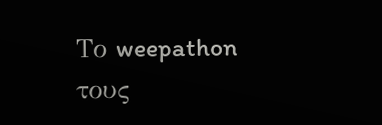Το weepathon τους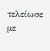τελείωσε με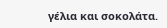γέλια και σοκολάτα.